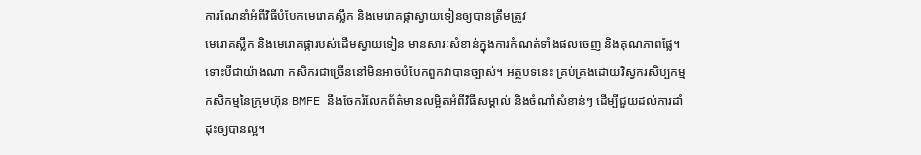ការណែនាំអំពីវិធីបំបែកមេរោគស្លឹក និងមេរោគផ្កាស្វាយទៀនឲ្យបានត្រឹមត្រូវ
មេរោគស្លឹក និងមេរោគផ្ការបស់ដើមស្វាយទៀន មានសារៈសំខាន់ក្នុងការកំណត់ទាំងផលចេញ និងគុណភាពផ្លែ។ ទោះបីជាយ៉ាងណា កសិករជាច្រើននៅមិនអាចបំបែកពួកវាបានច្បាស់។ អត្ថបទនេះ គ្រប់គ្រងដោយវិស្វករសិប្បកម្មកសិកម្មនៃក្រុមហ៊ុន BMFE នឹងចែករំលែកព័ត៌មានលម្អិតអំពីវិធីសម្គាល់ និងចំណាំសំខាន់ៗ ដើម្បីជួយដល់ការដាំដុះឲ្យបានល្អ។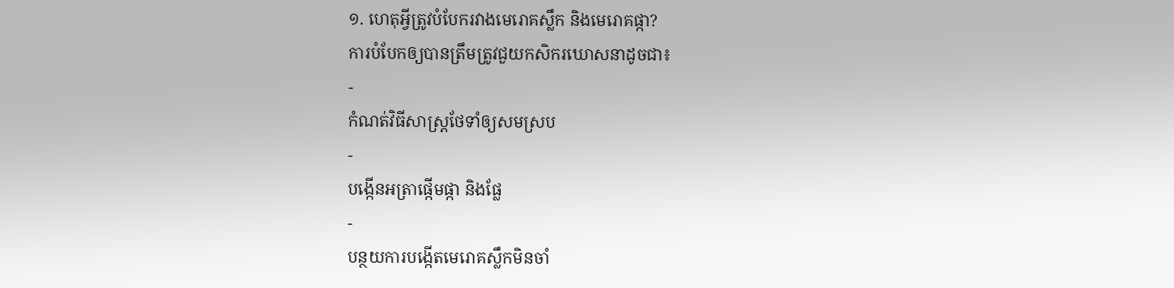១. ហេតុអ្វីត្រូវបំបែករវាងមេរោគស្លឹក និងមេរោគផ្កា?
ការបំបែកឲ្យបានត្រឹមត្រូវជួយកសិករឃោសនាដូចជា៖
-
កំណត់វិធីសាស្រ្តថែទាំឲ្យសមស្រប
-
បង្កើនអត្រាផ្កើមផ្កា និងផ្លែ
-
បន្ថយការបង្កើតមេរោគស្លឹកមិនចាំ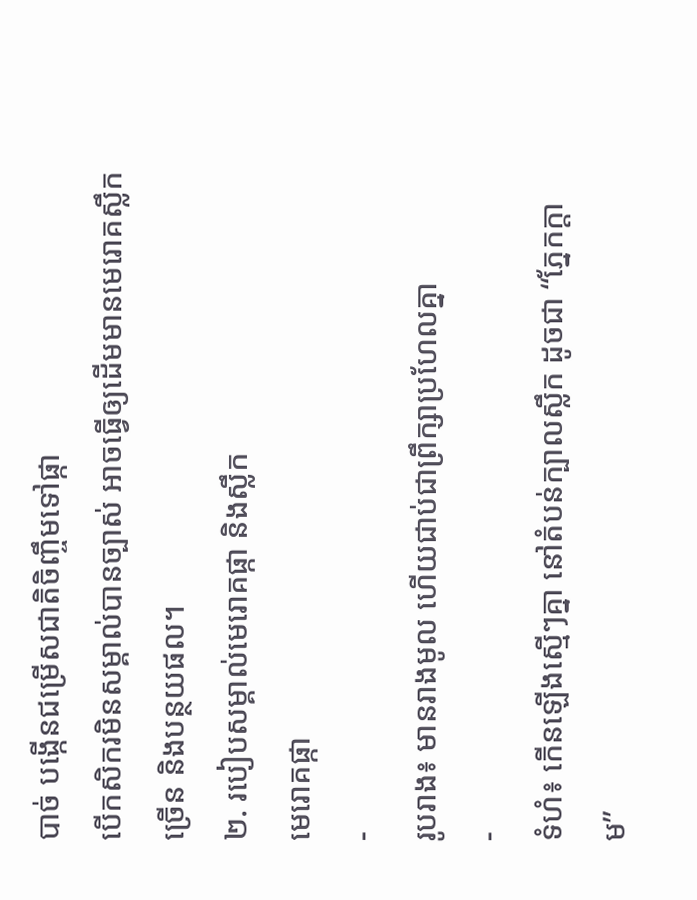បាច់ បង្កើនជម្រើសជាតិចិញ្ចឹមទៅផ្កា
បើកសិករមិនសម្គាល់បានច្បាស់ អាចធ្វើឲ្យដើមមានមេរោគស្លឹកច្រើន និងបន្ថយផល។
២. របៀបសម្គាល់មេរោគផ្កា និងស្លឹក
មេរោគផ្កា
-
រូបរាង៖ មានរាងមូល ហើយជាប់ជាព្រឹក្សាប្រហែលគ្នា
-
ទំហំ៖ កើនឡើងស្មើៗគ្នា នៅតំបន់ក្បាលស្លឹក ដូចជា “ភ្នែកក្តាម”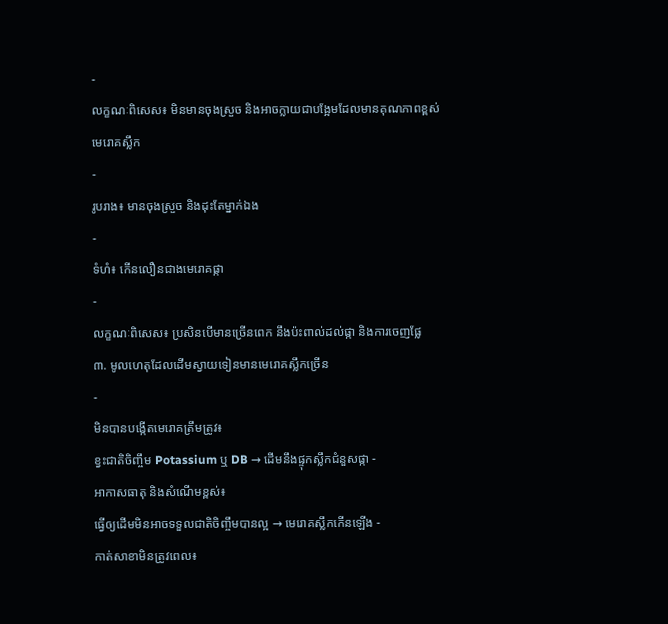-
លក្ខណៈពិសេស៖ មិនមានចុងស្រួច និងអាចក្លាយជាបង្អែមដែលមានគុណភាពខ្ពស់
មេរោគស្លឹក
-
រូបរាង៖ មានចុងស្រួច និងដុះតែម្នាក់ឯង
-
ទំហំ៖ កើនលឿនជាងមេរោគផ្កា
-
លក្ខណៈពិសេស៖ ប្រសិនបើមានច្រើនពេក នឹងប៉ះពាល់ដល់ផ្កា និងការចេញផ្លែ
៣. មូលហេតុដែលដើមស្វាយទៀនមានមេរោគស្លឹកច្រើន
-
មិនបានបង្កើតមេរោគត្រឹមត្រូវ៖
ខ្វះជាតិចិញ្ចឹម Potassium ឬ DB → ដើមនឹងផ្ទុកស្លឹកជំនួសផ្កា -
អាកាសធាតុ និងសំណើមខ្ពស់៖
ធ្វើឲ្យដើមមិនអាចទទួលជាតិចិញ្ចឹមបានល្អ → មេរោគស្លឹកកើនឡើង -
កាត់សាខាមិនត្រូវពេល៖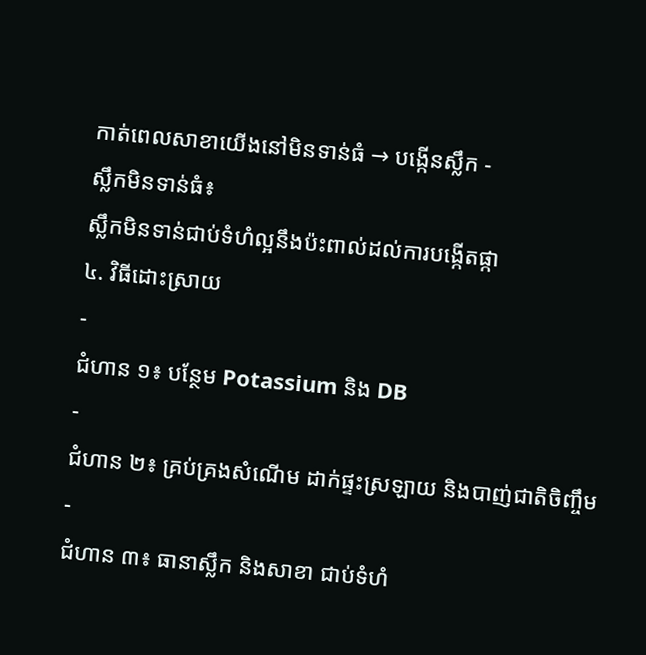កាត់ពេលសាខាយើងនៅមិនទាន់ធំ → បង្កើនស្លឹក -
ស្លឹកមិនទាន់ធំ៖
ស្លឹកមិនទាន់ជាប់ទំហំល្អនឹងប៉ះពាល់ដល់ការបង្កើតផ្កា
៤. វិធីដោះស្រាយ
-
ជំហាន ១៖ បន្ថែម Potassium និង DB
-
ជំហាន ២៖ គ្រប់គ្រងសំណើម ដាក់ផ្ទះស្រឡាយ និងបាញ់ជាតិចិញ្ចឹម
-
ជំហាន ៣៖ ធានាស្លឹក និងសាខា ជាប់ទំហំ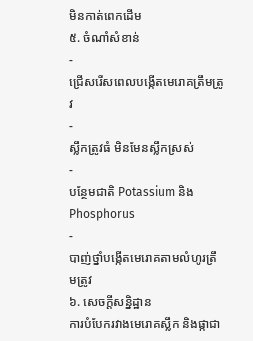មិនកាត់ពេកដើម
៥. ចំណាំសំខាន់
-
ជ្រើសរើសពេលបង្កើតមេរោគត្រឹមត្រូវ
-
ស្លឹកត្រូវធំ មិនមែនស្លឹកស្រស់
-
បន្ថែមជាតិ Potassium និង Phosphorus
-
បាញ់ថ្នាំបង្កើតមេរោគតាមលំហូរត្រឹមត្រូវ
៦. សេចក្ដីសន្និដ្ឋាន
ការបំបែករវាងមេរោគស្លឹក និងផ្កាជា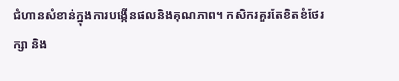ជំហានសំខាន់ក្នុងការបង្កើនផលនិងគុណភាព។ កសិករគួរតែខិតខំថែរក្សា និង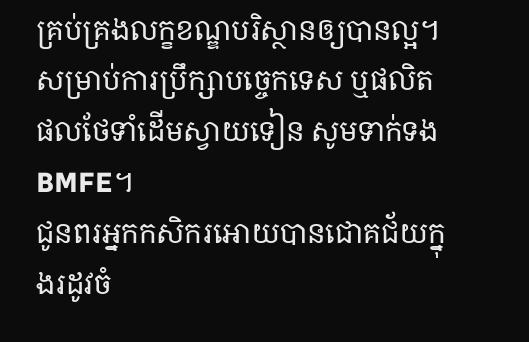គ្រប់គ្រងលក្ខខណ្ឌបរិស្ថានឲ្យបានល្អ។
សម្រាប់ការប្រឹក្សាបច្ចេកទេស ឬផលិតផលថែទាំដើមស្វាយទៀន សូមទាក់ទង BMFE។
ជូនពរអ្នកកសិករអោយបានជោគជ័យក្នុងរដូវចំ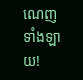ណេញទាំងឡាយ!